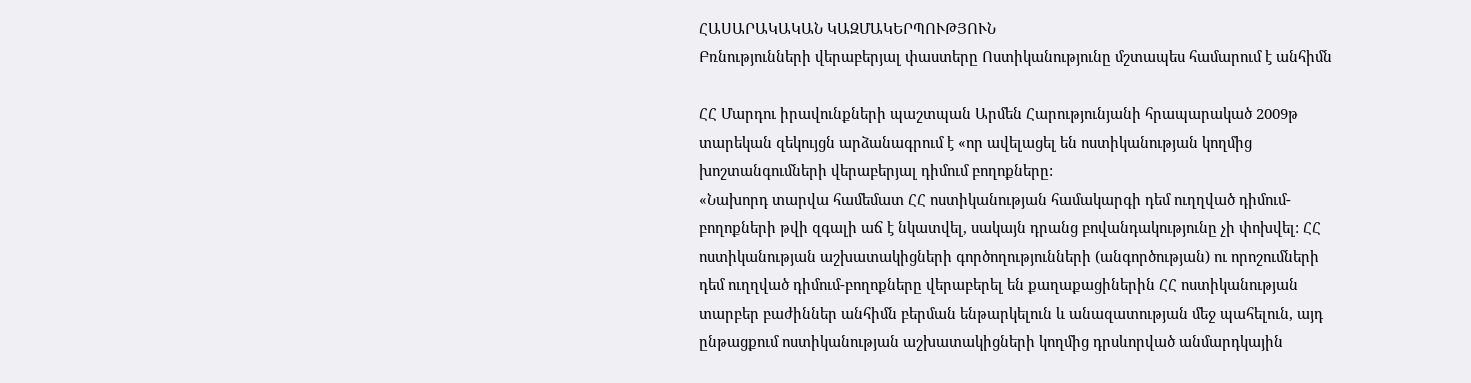ՀԱՍԱՐԱԿԱԿԱՆ ԿԱԶՄԱԿԵՐՊՈՒԹՅՈՒՆ
Բռնությունների վերաբերյալ փաստերը Ոստիկանությունը մշտապես համարում է անհիմն

ՀՀ Մարդու իրավունքների պաշտպան Արմեն Հարությունյանի հրապարակած 2009թ տարեկան զեկույցն արձանագրում է «որ ավելացել են ոստիկանության կողմից խոշտանգումների վերաբերյալ դիմում բողոքները:
«Նախորդ տարվա համեմատ ՀՀ ոստիկանության համակարգի դեմ ուղղված դիմում-բողոքների թվի զգալի աճ է նկատվել, սակայն դրանց բովանդակությունը չի փոխվել: ՀՀ ոստիկանության աշխատակիցների գործողությունների (անգործության) ու որոշումների դեմ ուղղված դիմում-բողոքները վերաբերել են քաղաքացիներին ՀՀ ոստիկանության տարբեր բաժիններ անհիմն բերման ենթարկելուն և անազատության մեջ պահելուն, այդ ընթացքում ոստիկանության աշխատակիցների կողմից դրսևորված անմարդկային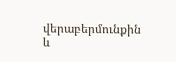վերաբերմունքին և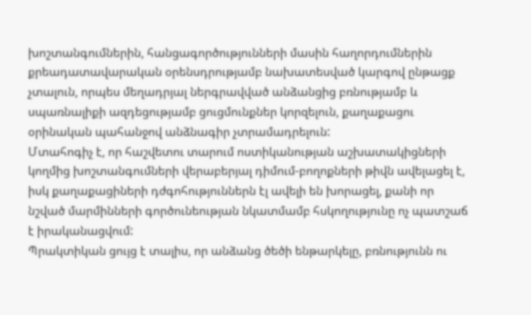խոշտանգումներին, հանցագործությունների մասին հաղորդումներին քրեադատավարական օրենսդրությամբ նախատեսված կարգով ընթացք չտալուն, որպես մեղադրյալ ներգրավված անձանցից բռնությամբ և սպառնալիքի ազդեցությամբ ցուցմունքներ կորզելուն, քաղաքացու օրինական պահանջով անձնագիր չտրամադրելուն:
Մտահոգիչ է, որ հաշվետու տարում ոստիկանության աշխատակիցների կողմից խոշտանգումների վերաբերյալ դիմում-բողոքների թիվն ավելացել է, իսկ քաղաքացիների դժգոհություններն էլ ավելի են խորացել, քանի որ նշված մարմինների գործունեության նկատմամբ հսկողությունը ոչ պատշաճ է իրականացվում:
Պրակտիկան ցույց է տալիս, որ անձանց ծեծի ենթարկելը, բռնությունն ու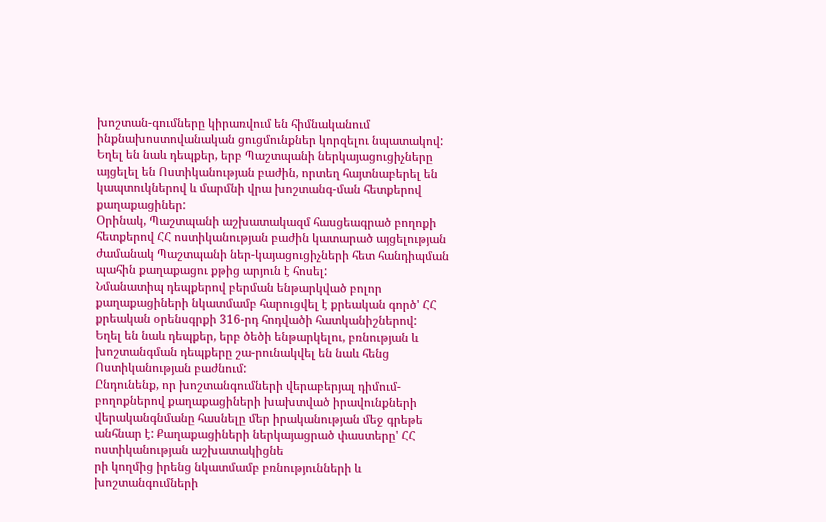խոշտան-գումները կիրառվում են հիմնականում ինքնախոստովանական ցուցմունքներ կորզելու նպատակով: Եղել են նաև դեպքեր, երբ Պաշտպանի ներկայացուցիչները այցելել են Ոստիկանության բաժին, որտեղ հայտնաբերել են կապտուկներով և մարմնի վրա խոշտանգ-ման հետքերով քաղաքացիներ:
Օրինակ, Պաշտպանի աշխատակազմ հասցեագրած բողոքի հետքերով ՀՀ ոստիկանության բաժին կատարած այցելության ժամանակ Պաշտպանի ներ-կայացուցիչների հետ հանդիպման պահին քաղաքացու քթից արյուն է հոսել:
Նմանատիպ դեպքերով բերման ենթարկված բոլոր քաղաքացիների նկատմամբ հարուցվել է քրեական գործ' ՀՀ քրեական օրենսգրքի 316-րդ հոդվածի հատկանիշներով:
Եղել են նաև դեպքեր, երբ ծեծի ենթարկելու, բռնության և խոշտանգման դեպքերը շա-րունակվել են նաև հենց Ոստիկանության բաժնում:
Ընդունենք, որ խոշտանգումների վերաբերյալ դիմում-բողոքներով քաղաքացիների խախտված իրավունքների վերականգնմանը հասնելը մեր իրականության մեջ գրեթե անհնար է: Քաղաքացիների ներկայացրած փաստերը' ՀՀ ոստիկանության աշխատակիցնե
րի կողմից իրենց նկատմամբ բռնությունների և խոշտանգումների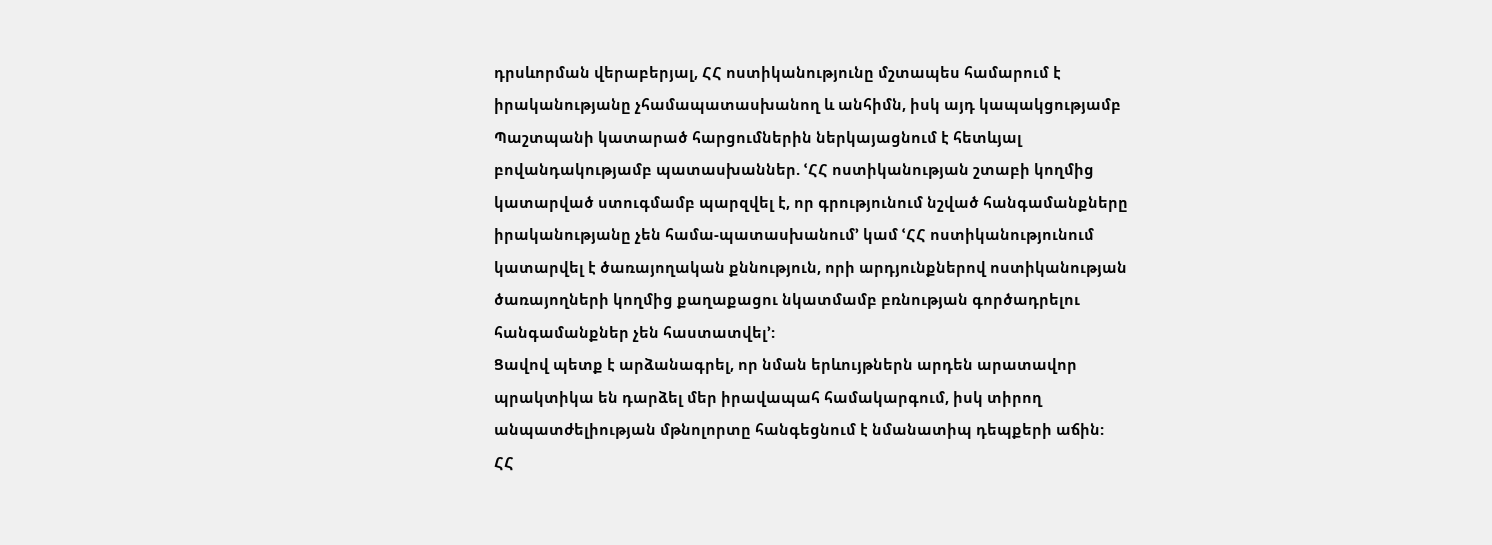դրսևորման վերաբերյալ, ՀՀ ոստիկանությունը մշտապես համարում է իրականությանը չհամապատասխանող և անհիմն, իսկ այդ կապակցությամբ Պաշտպանի կատարած հարցումներին ներկայացնում է հետևյալ բովանդակությամբ պատասխաններ. ՙՀՀ ոստիկանության շտաբի կողմից կատարված ստուգմամբ պարզվել է, որ գրությունում նշված հանգամանքները իրականությանը չեն համա-պատասխանում՚ կամ ՙՀՀ ոստիկանությունում կատարվել է ծառայողական քննություն, որի արդյունքներով ոստիկանության ծառայողների կողմից քաղաքացու նկատմամբ բռնության գործադրելու հանգամանքներ չեն հաստատվել՚:
Ցավով պետք է արձանագրել, որ նման երևույթներն արդեն արատավոր պրակտիկա են դարձել մեր իրավապահ համակարգում, իսկ տիրող անպատժելիության մթնոլորտը հանգեցնում է նմանատիպ դեպքերի աճին:
ՀՀ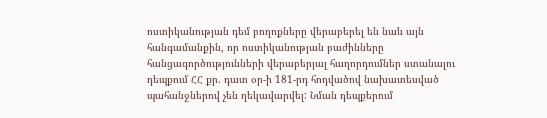ոստիկանության դեմ բողոքները վերաբերել են նաև այն հանգամանքին, որ ոստիկանության բաժինները հանցագործությունների վերաբերյալ հաղորդումներ ստանալու դեպքում ՀՀ քր. դատ օր-ի 181-րդ հոդվածով նախատեսված պահանջներով չեն ղեկավարվել: Նման դեպքերում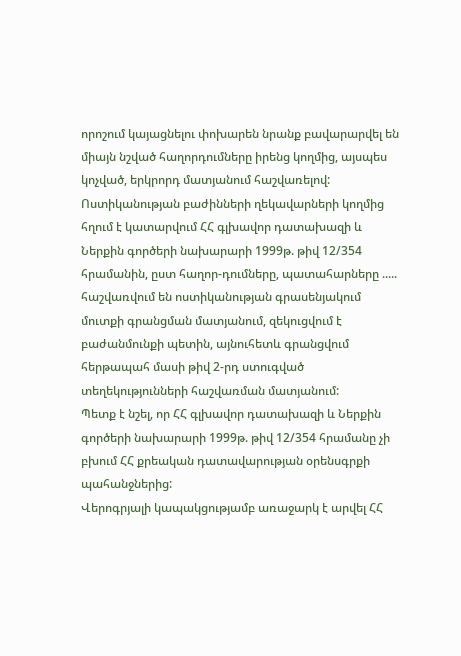որոշում կայացնելու փոխարեն նրանք բավարարվել են միայն նշված հաղորդումները իրենց կողմից, այսպես կոչված, երկրորդ մատյանում հաշվառելով:
Ոստիկանության բաժինների ղեկավարների կողմից հղում է կատարվում ՀՀ գլխավոր դատախազի և Ներքին գործերի նախարարի 1999թ. թիվ 12/354 հրամանին, ըստ հաղոր-դումները, պատահարները ..... հաշվառվում են ոստիկանության գրասենյակում մուտքի գրանցման մատյանում, զեկուցվում է բաժանմունքի պետին, այնուհետև գրանցվում հերթապահ մասի թիվ 2-րդ ստուգված տեղեկությունների հաշվառման մատյանում:
Պետք է նշել, որ ՀՀ գլխավոր դատախազի և Ներքին գործերի նախարարի 1999թ. թիվ 12/354 հրամանը չի բխում ՀՀ քրեական դատավարության օրենսգրքի պահանջներից:
Վերոգրյալի կապակցությամբ առաջարկ է արվել ՀՀ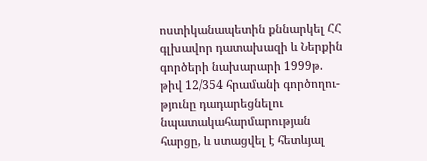ոստիկանապետին քննարկել ՀՀ գլխավոր դատախազի և Ներքին գործերի նախարարի 1999թ. թիվ 12/354 հրամանի գործողու-թյունը դադարեցնելու նպատակահարմարության հարցը, և ստացվել է հետևյալ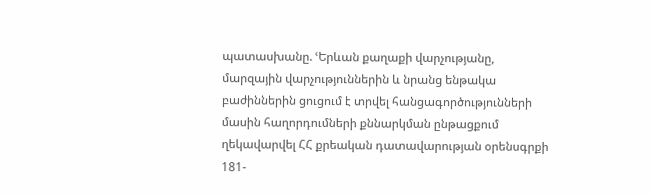պատասխանը. ՙԵրևան քաղաքի վարչությանը, մարզային վարչություններին և նրանց ենթակա բաժիններին ցուցում է տրվել հանցագործությունների մասին հաղորդումների քննարկման ընթացքում ղեկավարվել ՀՀ քրեական դատավարության օրենսգրքի 181-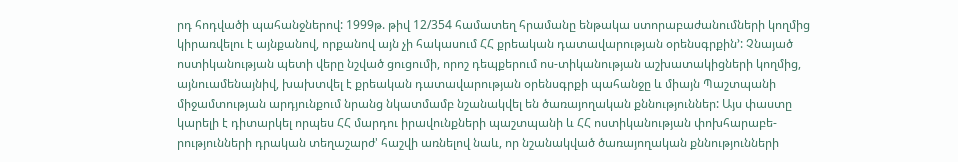րդ հոդվածի պահանջներով: 1999թ. թիվ 12/354 համատեղ հրամանը ենթակա ստորաբաժանումների կողմից կիրառվելու է այնքանով, որքանով այն չի հակասում ՀՀ քրեական դատավարության օրենսգրքին՚: Չնայած ոստիկանության պետի վերը նշված ցուցումի, որոշ դեպքերում ոս-տիկանության աշխատակիցների կողմից, այնուամենայնիվ, խախտվել է քրեական դատավարության օրենսգրքի պահանջը և միայն Պաշտպանի միջամտության արդյունքում նրանց նկատմամբ նշանակվել են ծառայողական քննություններ: Այս փաստը կարելի է դիտարկել որպես ՀՀ մարդու իրավունքների պաշտպանի և ՀՀ ոստիկանության փոխհարաբե-րությունների դրական տեղաշարժ' հաշվի առնելով նաև, որ նշանակված ծառայողական քննությունների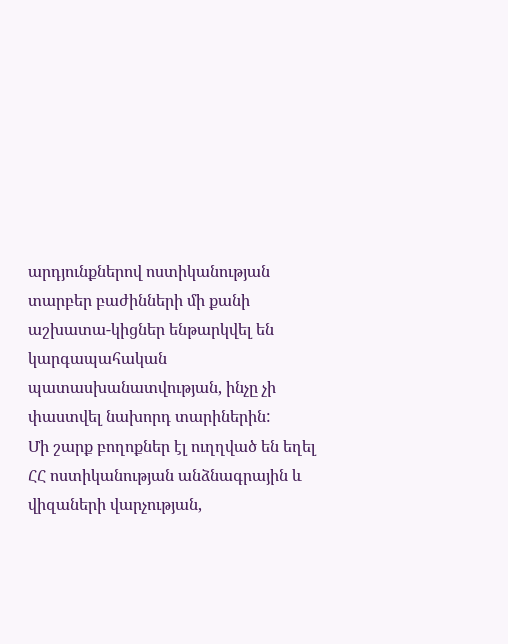արդյունքներով ոստիկանության տարբեր բաժինների մի քանի աշխատա-կիցներ ենթարկվել են կարգապահական պատասխանատվության, ինչը չի փաստվել նախորդ տարիներին:
Մի շարք բողոքներ էլ ուղղված են եղել ՀՀ ոստիկանության անձնագրային և վիզաների վարչության,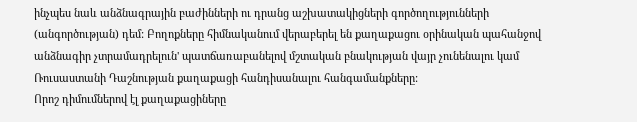ինչպես նաև անձնագրային բաժինների ու դրանց աշխատակիցների գործողությունների (անգործության) դեմ: Բողոքները հիմնականում վերաբերել են քաղաքացու օրինական պահանջով անձնագիր չտրամադրելուն' պատճառաբանելով մշտական բնակության վայր չունենալու կամ Ռուսաստանի Դաշնության քաղաքացի հանդիսանալու հանգամանքները:
Որոշ դիմումներով էլ քաղաքացիները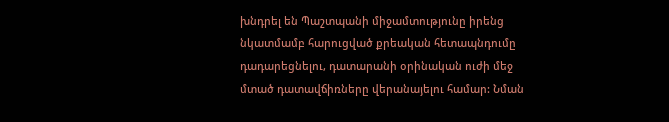խնդրել են Պաշտպանի միջամտությունը իրենց նկատմամբ հարուցված քրեական հետապնդումը դադարեցնելու, դատարանի օրինական ուժի մեջ մտած դատավճիռները վերանայելու համար: Նման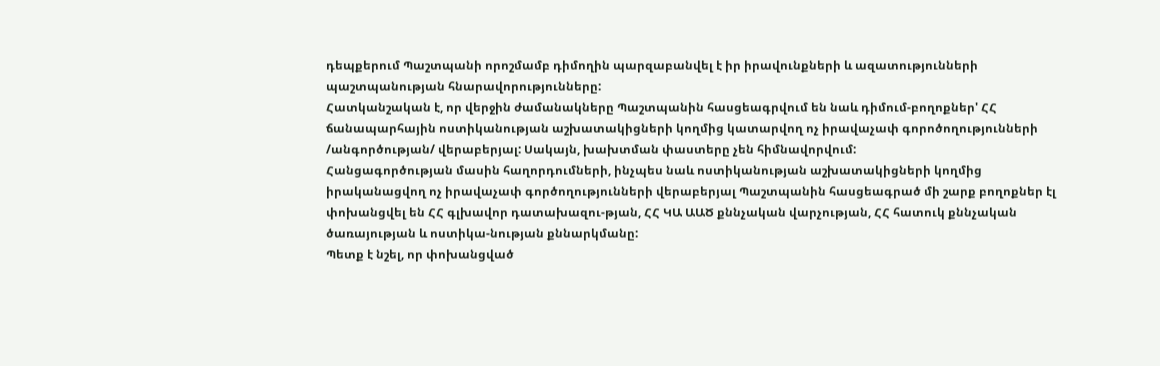դեպքերում Պաշտպանի որոշմամբ դիմողին պարզաբանվել է իր իրավունքների և ազատությունների պաշտպանության հնարավորությունները:
Հատկանշական է, որ վերջին ժամանակները Պաշտպանին հասցեագրվում են նաև դիմում-բողոքներ' ՀՀ ճանապարհային ոստիկանության աշխատակիցների կողմից կատարվող ոչ իրավաչափ գորոծողությունների /անգործության/ վերաբերյալ: Սակայն, խախտման փաստերը չեն հիմնավորվում:
Հանցագործության մասին հաղորդումների, ինչպես նաև ոստիկանության աշխատակիցների կողմից իրականացվող ոչ իրավաչափ գործողությունների վերաբերյալ Պաշտպանին հասցեագրած մի շարք բողոքներ էլ փոխանցվել են ՀՀ գլխավոր դատախազու-թյան, ՀՀ ԿԱ ԱԱԾ քննչական վարչության, ՀՀ հատուկ քննչական ծառայության և ոստիկա-նության քննարկմանը:
Պետք է նշել, որ փոխանցված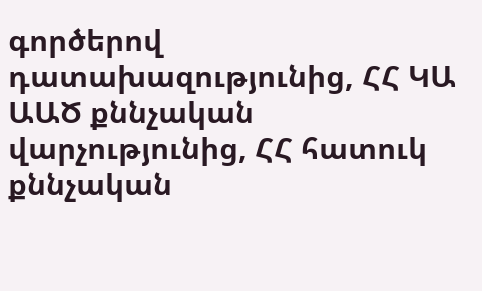գործերով դատախազությունից, ՀՀ ԿԱ ԱԱԾ քննչական վարչությունից, ՀՀ հատուկ քննչական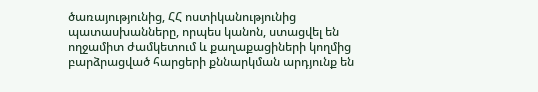ծառայությունից, ՀՀ ոստիկանությունից պատասխանները, որպես կանոն, ստացվել են ողջամիտ ժամկետում և քաղաքացիների կողմից բարձրացված հարցերի քննարկման արդյունք են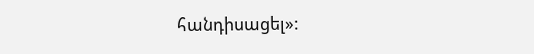հանդիսացել»: